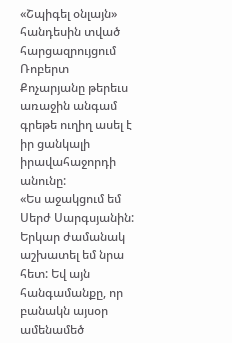«Շպիգել օնլայն» հանդեսին տված հարցազրույցում Ռոբերտ Քոչարյանը թերեւս առաջին անգամ գրեթե ուղիղ ասել է իր ցանկալի իրավահաջորդի անունը:
«Ես աջակցում եմ Սերժ Սարգսյանին: Երկար ժամանակ աշխատել եմ նրա հետ: Եվ այն հանգամանքը, որ բանակն այսօր ամենամեծ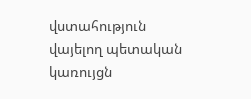վստահություն վայելող պետական կառույցն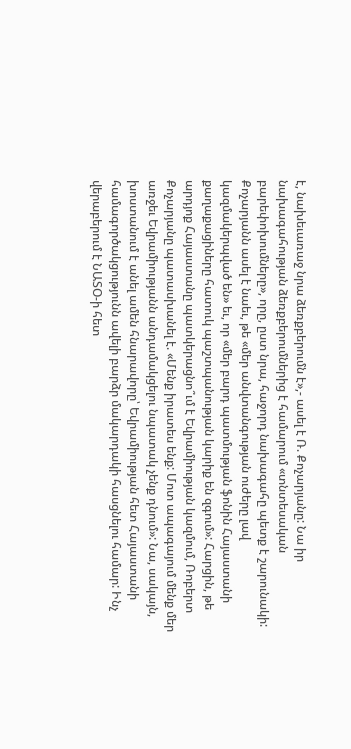է, նախեւառաջ նրա ձեռքբերումն է»,- ասել է Ռ. Քոչարյանը: Նա իր նախագահության ձեռքբերումներից է համարում «տնտեսական բարեփոխումները», որը, ըստ նրա, հաջորդ նախագահը պետք է շարունակի: Քոչարյանն ասել է նաեւ, թե «մեր անվտանգության ուժերը լավ կազմակերպված են» եւ, որ «մեր բարդ պատմության ֆոնին Հայաստանի քաղաքացիները հատուկ պաշտպանության կարիք են զգում»: Հարցին, թե արդյոք Հայաստանը պատկերացնո՞ւմ է Եվրամիության կազմում, Ռոբերտ Քոչարյանը պատասխանել է. «Մենք իրատես ենք: Մոտ ապագայում մենք մեր առջեւ Եվրամիությանն անդամակցելու նպատակ չենք դնում»: Նա, սակայն, խոստանում է անել ամեն հնարավորը՝ Եվրամիության հետ Հայաստանի համագործակցությունն ավելի բարձր մակարդակի հասցնելու համար: Ինչ վերաբերում է ՆԱՏՕ-ի հետ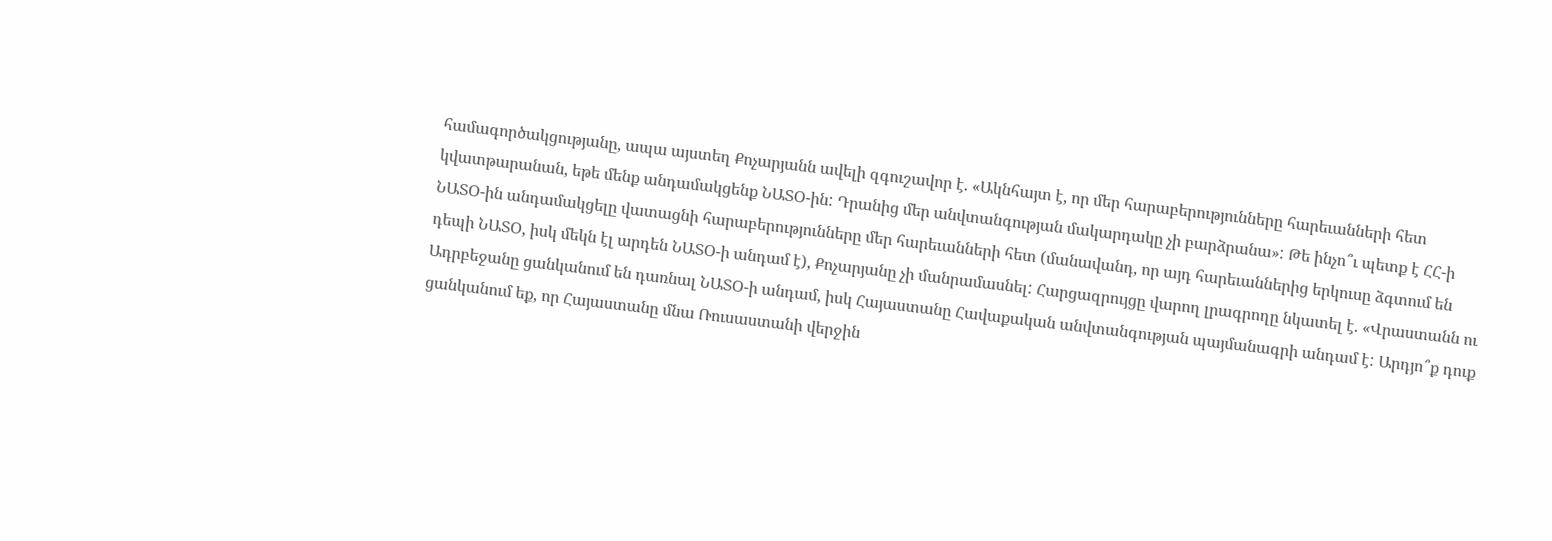համագործակցությանը, ապա այստեղ Քոչարյանն ավելի զգուշավոր է. «Ակնհայտ է, որ մեր հարաբերությունները հարեւանների հետ կվատթարանան, եթե մենք անդամակցենք ՆԱՏՕ-ին: Դրանից մեր անվտանգության մակարդակը չի բարձրանա»: Թե ինչո՞ւ պետք է ՀՀ-ի ՆԱՏՕ-ին անդամակցելը վատացնի հարաբերությունները մեր հարեւանների հետ (մանավանդ, որ այդ հարեւաններից երկուսը ձգտում են դեպի ՆԱՏՕ, իսկ մեկն էլ արդեն ՆԱՏՕ-ի անդամ է), Քոչարյանը չի մանրամասնել: Հարցազրույցը վարող լրագրողը նկատել է. «Վրաստանն ու Ադրբեջանը ցանկանում են դառնալ ՆԱՏՕ-ի անդամ, իսկ Հայաստանը Հավաքական անվտանգության պայմանագրի անդամ է: Արդյո՞ք դուք ցանկանում եք, որ Հայաստանը մնա Ռուսաստանի վերջին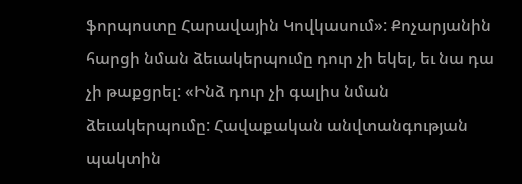ֆորպոստը Հարավային Կովկասում»: Քոչարյանին հարցի նման ձեւակերպումը դուր չի եկել, եւ նա դա չի թաքցրել: «Ինձ դուր չի գալիս նման ձեւակերպումը: Հավաքական անվտանգության պակտին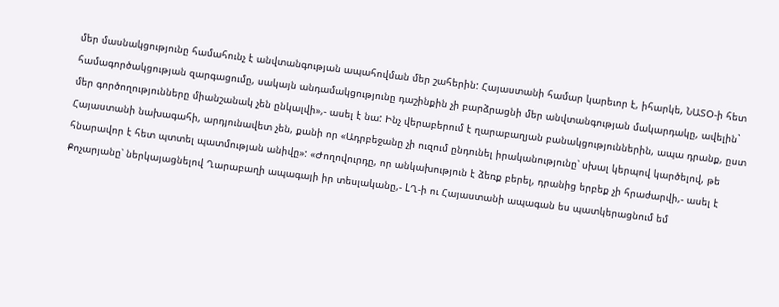մեր մասնակցությունը համահունչ է անվտանգության ապահովման մեր շահերին: Հայաստանի համար կարեւոր է, իհարկե, ՆԱՏՕ-ի հետ համագործակցության զարգացումը, սակայն անդամակցությունը դաշինքին չի բարձրացնի մեր անվտանգության մակարդակը, ավելին` մեր գործողությունները միանշանակ չեն ընկալվի»,- ասել է նա: Ինչ վերաբերում է ղարաբաղյան բանակցություններին, ապա դրանք, ըստ Հայաստանի նախագահի, արդյունավետ չեն, քանի որ «Ադրբեջանը չի ուզում ընդունել իրականությունը՝ սխալ կերպով կարծելով, թե հնարավոր է հետ պտտել պատմության անիվը»: «Ժողովուրդը, որ անկախություն է ձեռք բերել, դրանից երբեք չի հրաժարվի,- ասել է Քոչարյանը՝ ներկայացնելով Ղարաբաղի ապագայի իր տեսլականը,- LՂ-ի ու Հայաստանի ապագան ես պատկերացնում եմ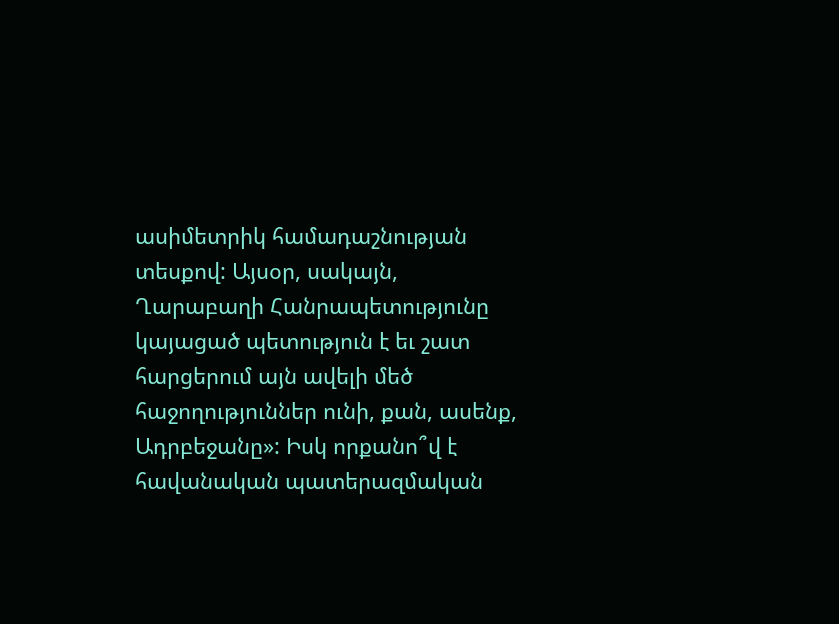ասիմետրիկ համադաշնության տեսքով: Այսօր, սակայն, Ղարաբաղի Հանրապետությունը կայացած պետություն է եւ շատ հարցերում այն ավելի մեծ հաջողություններ ունի, քան, ասենք, Ադրբեջանը»: Իսկ որքանո՞վ է հավանական պատերազմական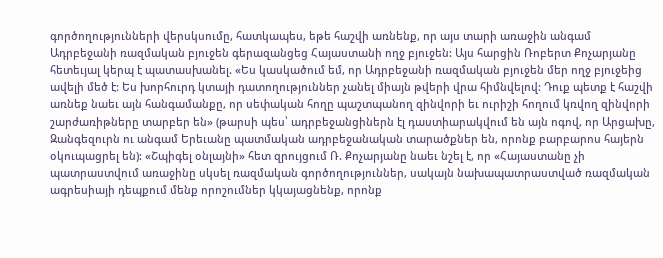գործողությունների վերսկսումը, հատկապես, եթե հաշվի առնենք, որ այս տարի առաջին անգամ Ադրբեջանի ռազմական բյուջեն գերազանցեց Հայաստանի ողջ բյուջեն: Այս հարցին Ռոբերտ Քոչարյանը հետեւյալ կերպ է պատասխանել. «Ես կասկածում եմ, որ Ադրբեջանի ռազմական բյուջեն մեր ողջ բյուջեից ավելի մեծ է: Ես խորհուրդ կտայի դատողություններ չանել միայն թվերի վրա հիմնվելով: Դուք պետք է հաշվի առնեք նաեւ այն հանգամանքը, որ սեփական հողը պաշտպանող զինվորի եւ ուրիշի հողում կռվող զինվորի շարժառիթները տարբեր են» (թարսի պես՝ ադրբեջանցիներն էլ դաստիարակվում են այն ոգով, որ Արցախը, Զանգեզուրն ու անգամ Երեւանը պատմական ադրբեջանական տարածքներ են, որոնք բարբարոս հայերն օկուպացրել են): «Շպիգել օնլայնի» հետ զրույցում Ռ. Քոչարյանը նաեւ նշել է, որ «Հայաստանը չի պատրաստվում առաջինը սկսել ռազմական գործողություններ, սակայն նախապատրաստված ռազմական ագրեսիայի դեպքում մենք որոշումներ կկայացնենք, որոնք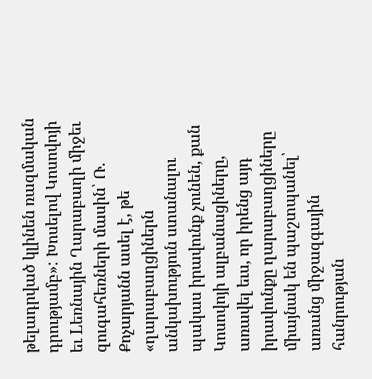թելադրված կլինեն ռազմական դրությամբ»: Խոսելով Կոսովոյի եւ Lեռնային Ղարաբաղի միջեւ զուգահեռների մասին՝ Ռ. Քոչարյանն ասել է, թե «ղարաբաղցիներն անկախություն ստանալու պակաս իրավունք չունեն, քան Կոսովոյի ալբանացիները, առավել եւս, որ իրենց այդ իրավունքը ղարաբաղցիները միայնակ են պաշտպանել՝ առանց միջազգային հանրության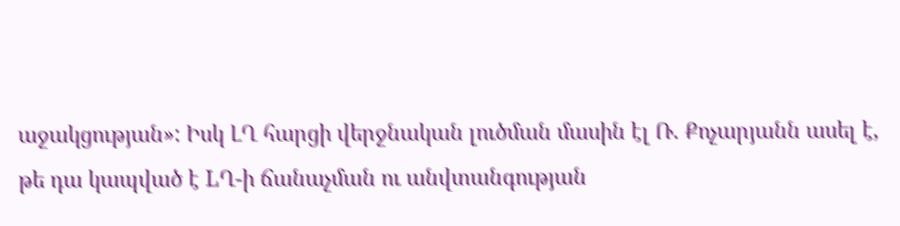աջակցության»: Իսկ ԼՂ հարցի վերջնական լուծման մասին էլ Ռ. Քոչարյանն ասել է, թե դա կապված է LՂ-ի ճանաչման ու անվտանգության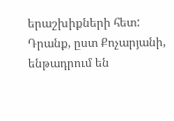երաշխիքների հետ: Դրանք, ըստ Քոչարյանի, ենթադրում են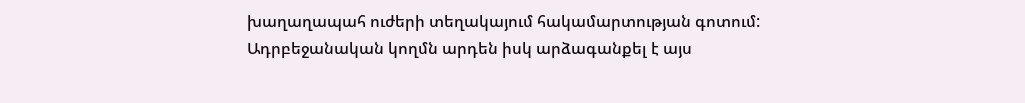խաղաղապահ ուժերի տեղակայում հակամարտության գոտում: Ադրբեջանական կողմն արդեն իսկ արձագանքել է այս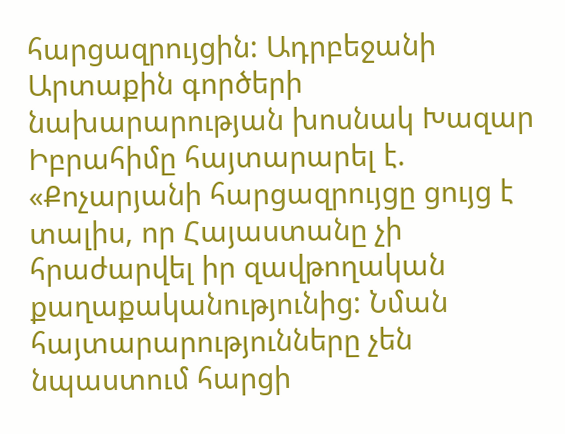հարցազրույցին: Ադրբեջանի Արտաքին գործերի նախարարության խոսնակ Խազար Իբրահիմը հայտարարել է. «Քոչարյանի հարցազրույցը ցույց է տալիս, որ Հայաստանը չի հրաժարվել իր զավթողական քաղաքականությունից: Նման հայտարարությունները չեն նպաստում հարցի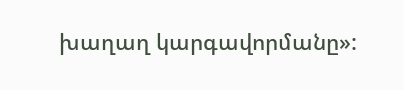խաղաղ կարգավորմանը»: